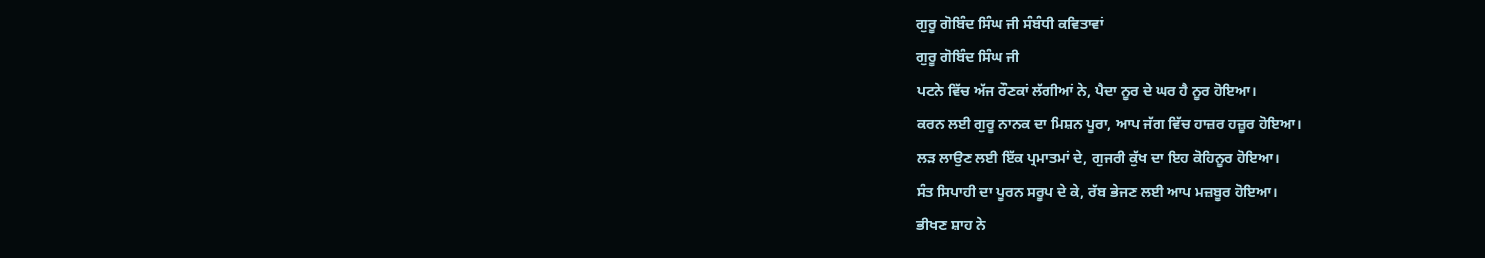ਗੁਰੂ ਗੋਬਿੰਦ ਸਿੰਘ ਜੀ ਸੰਬੰਧੀ ਕਵਿਤਾਵਾਂ
ਗੁਰੂ ਗੋਬਿੰਦ ਸਿੰਘ ਜੀ
ਪਟਨੇ ਵਿੱਚ ਅੱਜ ਰੌਣਕਾਂ ਲੱਗੀਆਂ ਨੇ, ਪੈਦਾ ਨੂਰ ਦੇ ਘਰ ਹੈ ਨੂਰ ਹੋਇਆ।
ਕਰਨ ਲਈ ਗੁਰੂ ਨਾਨਕ ਦਾ ਮਿਸ਼ਨ ਪੂਰਾ, ਆਪ ਜੱਗ ਵਿੱਚ ਹਾਜ਼ਰ ਹਜ਼ੂਰ ਹੋਇਆ।
ਲੜ ਲਾਉਣ ਲਈ ਇੱਕ ਪ੍ਰਮਾਤਮਾਂ ਦੇ, ਗੁਜਰੀ ਕੁੱਖ ਦਾ ਇਹ ਕੋਹਿਨੂਰ ਹੋਇਆ।
ਸੰਤ ਸਿਪਾਹੀ ਦਾ ਪੂਰਨ ਸਰੂਪ ਦੇ ਕੇ, ਰੱਬ ਭੇਜਣ ਲਈ ਆਪ ਮਜ਼ਬੂਰ ਹੋਇਆ।
ਭੀਖਣ ਸ਼ਾਹ ਨੇ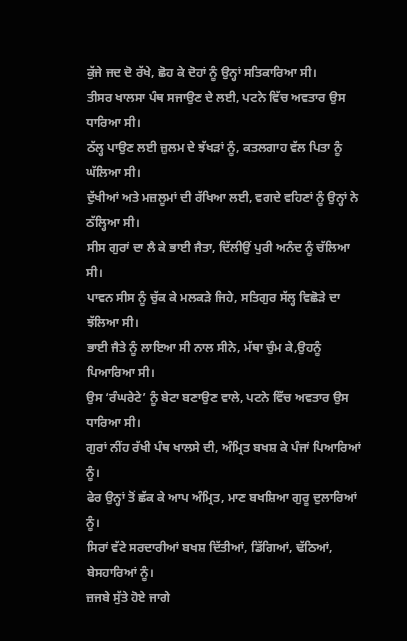ਕੁੱਜੇ ਜਦ ਦੋ ਰੱਖੇ, ਛੋਹ ਕੇ ਦੋਹਾਂ ਨੂੰ ਉਨ੍ਹਾਂ ਸਤਿਕਾਰਿਆ ਸੀ।
ਤੀਸਰ ਖਾਲਸਾ ਪੰਥ ਸਜਾਉਣ ਦੇ ਲਈ, ਪਟਨੇ ਵਿੱਚ ਅਵਤਾਰ ਉਸ ਧਾਰਿਆ ਸੀ।
ਠੱਲ੍ਹ ਪਾਉਣ ਲਈ ਜ਼ੁਲਮ ਦੇ ਝੱਖੜਾਂ ਨੂੰ, ਕਤਲਗਾਹ ਵੱਲ ਪਿਤਾ ਨੂੰ ਘੱਲਿਆ ਸੀ।
ਦੁੱਖੀਆਂ ਅਤੇ ਮਜ਼ਲੂਮਾਂ ਦੀ ਰੱਖਿਆ ਲਈ, ਵਗਦੇ ਵਹਿਣਾਂ ਨੂੰ ਉਨ੍ਹਾਂ ਨੇ ਠੱਲ੍ਹਿਆ ਸੀ।
ਸੀਸ ਗੁਰਾਂ ਦਾ ਲੈ ਕੇ ਭਾਈ ਜੈਤਾ, ਦਿੱਲੀਉਂ ਪੁਰੀ ਅਨੰਦ ਨੂੰ ਚੱਲਿਆ ਸੀ।
ਪਾਵਨ ਸੀਸ ਨੂੰ ਚੁੱਕ ਕੇ ਮਲਕੜੇ ਜਿਹੇ, ਸਤਿਗੁਰ ਸੱਲ੍ਹ ਵਿਛੋੜੇ ਦਾ ਝੱਲਿਆ ਸੀ।
ਭਾਈ ਜੈਤੇ ਨੂੰ ਲਾਇਆ ਸੀ ਨਾਲ ਸੀਨੇ, ਮੱਥਾ ਚੁੰਮ ਕੇ,ਉਹਨੂੰ ਪਿਆਰਿਆ ਸੀ।
ਉਸ ‘ਰੰਘਰੇਟੇ’ ਨੂੰ ਬੇਟਾ ਬਣਾਉਣ ਵਾਲੇ, ਪਟਨੇ ਵਿੱਚ ਅਵਤਾਰ ਉਸ ਧਾਰਿਆ ਸੀ।
ਗੁਰਾਂ ਨੀਂਹ ਰੱਖੀ ਪੰਥ ਖਾਲਸੇ ਦੀ, ਅੰਮ੍ਰਿਤ ਬਖਸ਼ ਕੇ ਪੰਜਾਂ ਪਿਆਰਿਆਂ ਨੂੰ।
ਫੇਰ ਉਨ੍ਹਾਂ ਤੋਂ ਛੱਕ ਕੇ ਆਪ ਅੰਮ੍ਰਿਤ, ਮਾਣ ਬਖਸ਼ਿਆ ਗੁਰੂ ਦੁਲਾਰਿਆਂ ਨੂੰ।
ਸਿਰਾਂ ਵੱਟੇ ਸਰਦਾਰੀਆਂ ਬਖਸ਼ ਦਿੱਤੀਆਂ, ਡਿੱਗਿਆਂ, ਢੱਠਿਆਂ, ਬੇਸਹਾਰਿਆਂ ਨੂੰ।
ਜ਼ਜਬੇ ਸੁੱਤੇ ਹੋਏ ਜਾਗੇ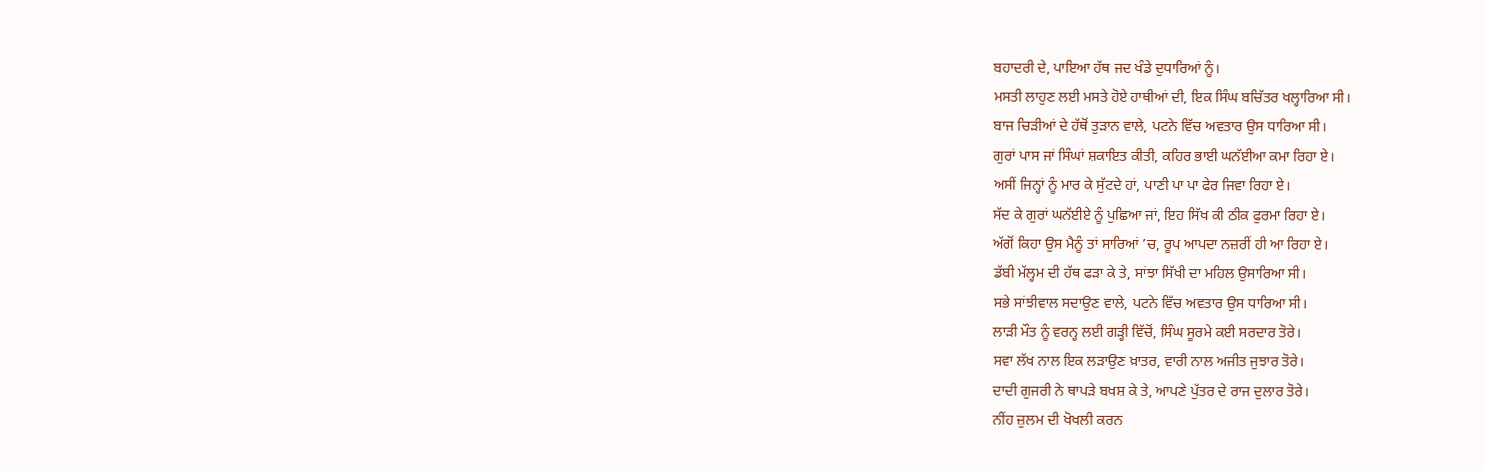ਬਹਾਦਰੀ ਦੇ, ਪਾਇਆ ਹੱਥ ਜਦ ਖੰਡੇ ਦੁਧਾਰਿਆਂ ਨੂੰ।
ਮਸਤੀ ਲਾਹੁਣ ਲਈ ਮਸਤੇ ਹੋਏ ਹਾਥੀਆਂ ਦੀ, ਇਕ ਸਿੰਘ ਬਚਿੱਤਰ ਖਲ੍ਹਾਰਿਆ ਸੀ।
ਬਾਜ ਚਿੜੀਆਂ ਦੇ ਹੱਥੋਂ ਤੁੜਾਨ ਵਾਲੇ, ਪਟਨੇ ਵਿੱਚ ਅਵਤਾਰ ਉਸ ਧਾਰਿਆ ਸੀ।
ਗੁਰਾਂ ਪਾਸ ਜਾਂ ਸਿੰਘਾਂ ਸ਼ਕਾਇਤ ਕੀਤੀ, ਕਹਿਰ ਭਾਈ ਘਨੱਈਆ ਕਮਾ ਰਿਹਾ ਏ।
ਅਸੀਂ ਜਿਨ੍ਹਾਂ ਨੂੰ ਮਾਰ ਕੇ ਸੁੱਟਦੇ ਹਾਂ, ਪਾਣੀ ਪਾ ਪਾ ਫੇਰ ਜਿਵਾ ਰਿਹਾ ਏ।
ਸੱਦ ਕੇ ਗੁਰਾਂ ਘਨੱਈਏ ਨੂੰ ਪੁਛਿਆ ਜਾਂ, ਇਹ ਸਿੱਖ ਕੀ ਠੀਕ ਫੁਰਮਾ ਰਿਹਾ ਏ।
ਅੱਗੋਂ ਕਿਹਾ ਉਸ ਮੈਨੂੰ ਤਾਂ ਸਾਰਿਆਂ ’ਚ, ਰੂਪ ਆਪਦਾ ਨਜ਼ਰੀਂ ਹੀ ਆ ਰਿਹਾ ਏ।
ਡੱਬੀ ਮੱਲ੍ਹਮ ਦੀ ਹੱਥ ਫੜਾ ਕੇ ਤੇ, ਸਾਂਝਾ ਸਿੱਖੀ ਦਾ ਮਹਿਲ ਉਸਾਰਿਆ ਸੀ।
ਸਭੇ ਸਾਂਝੀਵਾਲ ਸਦਾਉਣ ਵਾਲੇ, ਪਟਨੇ ਵਿੱਚ ਅਵਤਾਰ ਉਸ ਧਾਰਿਆ ਸੀ।
ਲਾੜੀ ਮੌਤ ਨੂੰ ਵਰਨ੍ਹ ਲਈ ਗੜ੍ਹੀ ਵਿੱਚੋਂ, ਸਿੰਘ ਸੂਰਮੇ ਕਈ ਸਰਦਾਰ ਤੋਰੇ।
ਸਵਾ ਲੱਖ ਨਾਲ ਇਕ ਲੜਾਉਣ ਖ਼ਾਤਰ, ਵਾਰੀ ਨਾਲ ਅਜੀਤ ਜੁਝਾਰ ਤੋਰੇ।
ਦਾਦੀ ਗੁਜਰੀ ਨੇ ਥਾਪੜੇ ਬਖਸ਼ ਕੇ ਤੇ, ਆਪਣੇ ਪੁੱਤਰ ਦੇ ਰਾਜ ਦੁਲਾਰ ਤੋਰੇ।
ਨੀਂਹ ਜ਼ੁਲਮ ਦੀ ਖੋਖਲੀ ਕਰਨ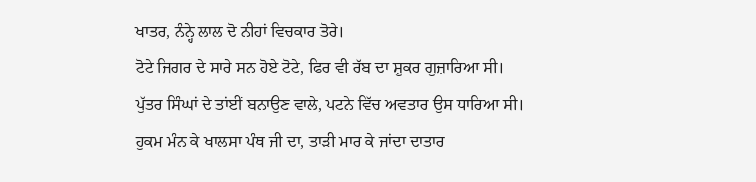ਖਾਤਰ, ਨੰਨ੍ਹੇ ਲਾਲ ਦੋ ਨੀਹਾਂ ਵਿਚਕਾਰ ਤੋਰੇ।
ਟੋਟੇ ਜਿਗਰ ਦੇ ਸਾਰੇ ਸਨ ਹੋਏ ਟੋਟੇ, ਫਿਰ ਵੀ ਰੱਬ ਦਾ ਸ਼ੁਕਰ ਗੁਜ਼ਾਰਿਆ ਸੀ।
ਪੁੱਤਰ ਸਿੰਘਾਂ ਦੇ ਤਾਂਈਂ ਬਨਾਉਣ ਵਾਲੇ, ਪਟਨੇ ਵਿੱਚ ਅਵਤਾਰ ਉਸ ਧਾਰਿਆ ਸੀ।
ਹੁਕਮ ਮੰਨ ਕੇ ਖਾਲਸਾ ਪੰਥ ਜੀ ਦਾ, ਤਾੜੀ ਮਾਰ ਕੇ ਜਾਂਦਾ ਦਾਤਾਰ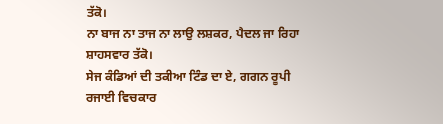ਤੱਕੋ।
ਨਾ ਬਾਜ ਨਾ ਤਾਜ ਨਾ ਲਾਉ ਲਸ਼ਕਰ, ਪੈਦਲ ਜਾ ਰਿਹਾ ਸ਼ਾਹਸਵਾਰ ਤੱਕੋ।
ਸੇਜ ਕੰਡਿਆਂ ਦੀ ਤਕੀਆ ਟਿੰਡ ਦਾ ਏ, ਗਗਨ ਰੂਪੀ ਰਜਾਈ ਵਿਚਕਾਰ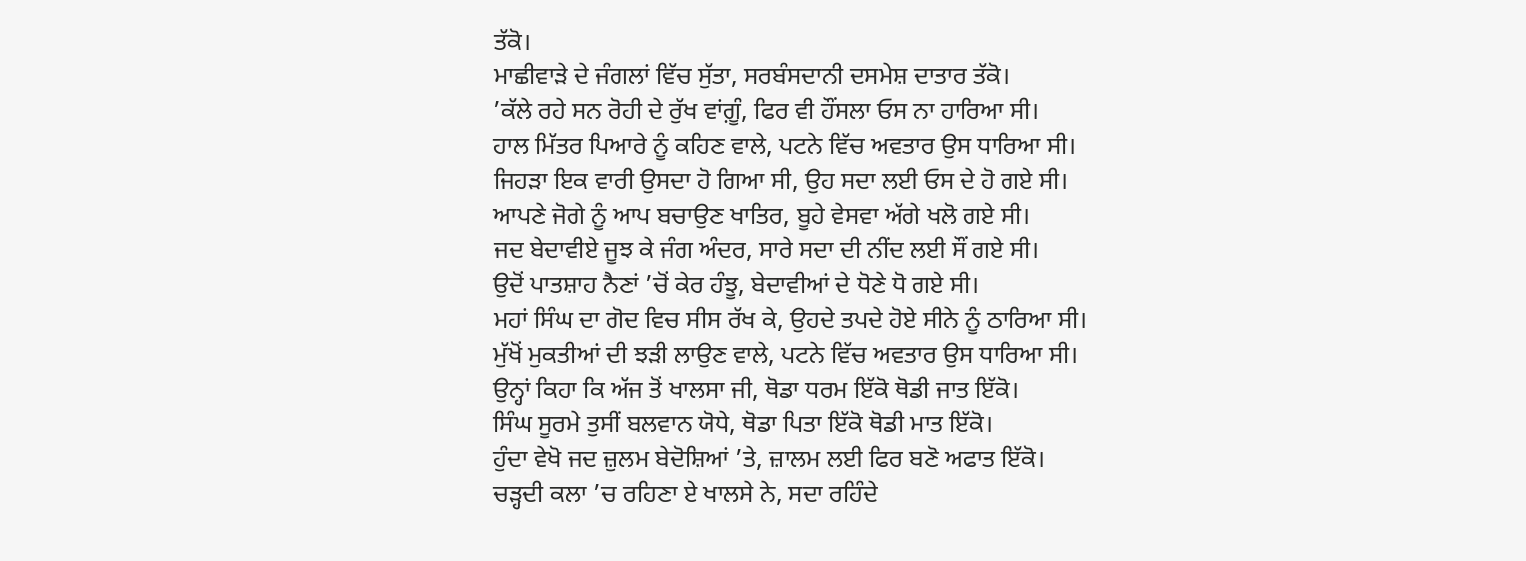ਤੱਕੋ।
ਮਾਛੀਵਾੜੇ ਦੇ ਜੰਗਲਾਂ ਵਿੱਚ ਸੁੱਤਾ, ਸਰਬੰਸਦਾਨੀ ਦਸਮੇਸ਼ ਦਾਤਾਰ ਤੱਕੋ।
’ਕੱਲੇ ਰਹੇ ਸਨ ਰੋਹੀ ਦੇ ਰੁੱਖ ਵਾਂਗ਼ੂੰ, ਫਿਰ ਵੀ ਹੌਂਸਲਾ ਓਸ ਨਾ ਹਾਰਿਆ ਸੀ।
ਹਾਲ ਮਿੱਤਰ ਪਿਆਰੇ ਨੂੰ ਕਹਿਣ ਵਾਲੇ, ਪਟਨੇ ਵਿੱਚ ਅਵਤਾਰ ਉਸ ਧਾਰਿਆ ਸੀ।
ਜਿਹੜਾ ਇਕ ਵਾਰੀ ਉਸਦਾ ਹੋ ਗਿਆ ਸੀ, ਉਹ ਸਦਾ ਲਈ ਓਸ ਦੇ ਹੋ ਗਏ ਸੀ।
ਆਪਣੇ ਜੋਗੇ ਨੂੰ ਆਪ ਬਚਾਉਣ ਖਾਤਿਰ, ਬੂਹੇ ਵੇਸਵਾ ਅੱਗੇ ਖਲੋ ਗਏ ਸੀ।
ਜਦ ਬੇਦਾਵੀਏ ਜੂਝ ਕੇ ਜੰਗ ਅੰਦਰ, ਸਾਰੇ ਸਦਾ ਦੀ ਨੀਂਦ ਲਈ ਸੌਂ ਗਏ ਸੀ।
ਉਦੋਂ ਪਾਤਸ਼ਾਹ ਨੈਣਾਂ ’ਚੋਂ ਕੇਰ ਹੰਝੂ, ਬੇਦਾਵੀਆਂ ਦੇ ਧੋਣੇ ਧੋ ਗਏ ਸੀ।
ਮਹਾਂ ਸਿੰਘ ਦਾ ਗੋਦ ਵਿਚ ਸੀਸ ਰੱਖ ਕੇ, ਉਹਦੇ ਤਪਦੇ ਹੋਏ ਸੀਨੇ ਨੂੰ ਠਾਰਿਆ ਸੀ।
ਮੁੱਖੋਂ ਮੁਕਤੀਆਂ ਦੀ ਝੜੀ ਲਾਉਣ ਵਾਲੇ, ਪਟਨੇ ਵਿੱਚ ਅਵਤਾਰ ਉਸ ਧਾਰਿਆ ਸੀ।
ਉਨ੍ਹਾਂ ਕਿਹਾ ਕਿ ਅੱਜ ਤੋਂ ਖਾਲਸਾ ਜੀ, ਥੋਡਾ ਧਰਮ ਇੱਕੋ ਥੋਡੀ ਜਾਤ ਇੱਕੋ।
ਸਿੰਘ ਸੂਰਮੇ ਤੁਸੀਂ ਬਲਵਾਨ ਯੋਧੇ, ਥੋਡਾ ਪਿਤਾ ਇੱਕੋ ਥੋਡੀ ਮਾਤ ਇੱਕੋ।
ਹੁੰਦਾ ਵੇਖੋ ਜਦ ਜ਼ੁਲਮ ਬੇਦੋਸ਼ਿਆਂ ’ਤੇ, ਜ਼ਾਲਮ ਲਈ ਫਿਰ ਬਣੋ ਅਫਾਤ ਇੱਕੋ।
ਚੜ੍ਹਦੀ ਕਲਾ ’ਚ ਰਹਿਣਾ ਏ ਖਾਲਸੇ ਨੇ, ਸਦਾ ਰਹਿੰਦੇ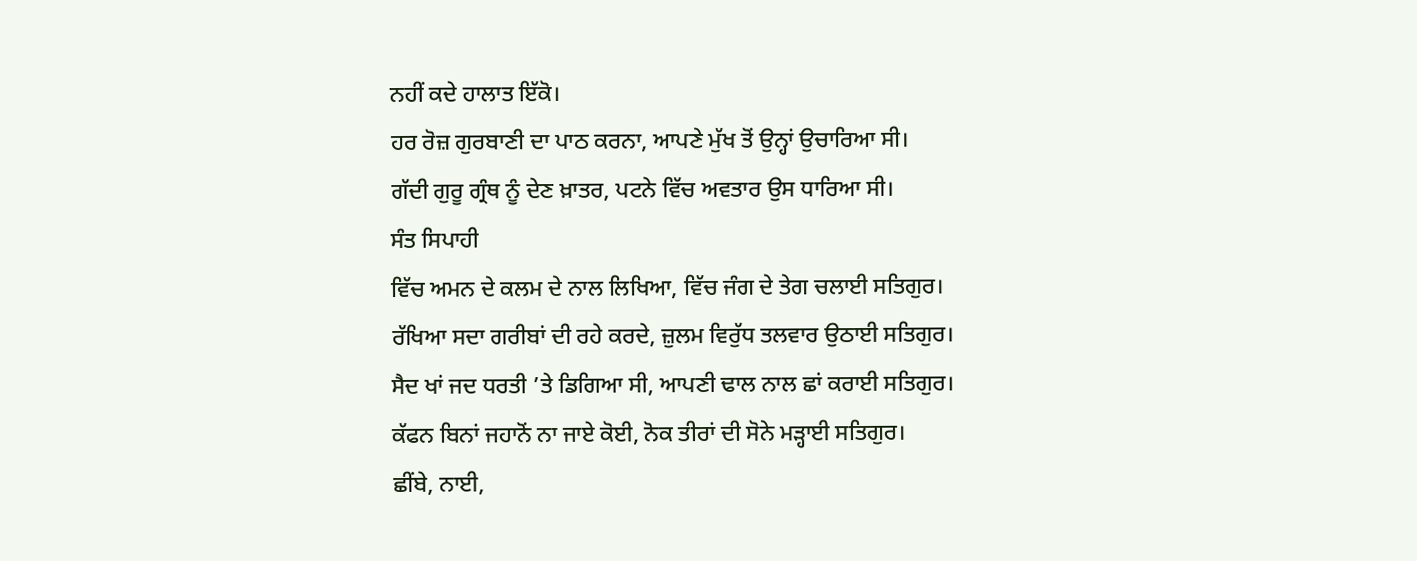ਨਹੀਂ ਕਦੇ ਹਾਲਾਤ ਇੱਕੋ।
ਹਰ ਰੋਜ਼ ਗੁਰਬਾਣੀ ਦਾ ਪਾਠ ਕਰਨਾ, ਆਪਣੇ ਮੁੱਖ ਤੋਂ ਉਨ੍ਹਾਂ ਉਚਾਰਿਆ ਸੀ।
ਗੱਦੀ ਗੁਰੂ ਗ੍ਰੰਥ ਨੂੰ ਦੇਣ ਖ਼ਾਤਰ, ਪਟਨੇ ਵਿੱਚ ਅਵਤਾਰ ਉਸ ਧਾਰਿਆ ਸੀ।
ਸੰਤ ਸਿਪਾਹੀ
ਵਿੱਚ ਅਮਨ ਦੇ ਕਲਮ ਦੇ ਨਾਲ ਲਿਖਿਆ, ਵਿੱਚ ਜੰਗ ਦੇ ਤੇਗ ਚਲਾਈ ਸਤਿਗੁਰ।
ਰੱਖਿਆ ਸਦਾ ਗਰੀਬਾਂ ਦੀ ਰਹੇ ਕਰਦੇ, ਜ਼ੁਲਮ ਵਿਰੁੱਧ ਤਲਵਾਰ ਉਠਾਈ ਸਤਿਗੁਰ।
ਸੈਦ ਖਾਂ ਜਦ ਧਰਤੀ ’ਤੇ ਡਿਗਿਆ ਸੀ, ਆਪਣੀ ਢਾਲ ਨਾਲ ਛਾਂ ਕਰਾਈ ਸਤਿਗੁਰ।
ਕੱਫਨ ਬਿਨਾਂ ਜਹਾਨੋਂ ਨਾ ਜਾਏ ਕੋਈ, ਨੋਕ ਤੀਰਾਂ ਦੀ ਸੋਨੇ ਮੜ੍ਹਾਈ ਸਤਿਗੁਰ।
ਛੀਂਬੇ, ਨਾਈ,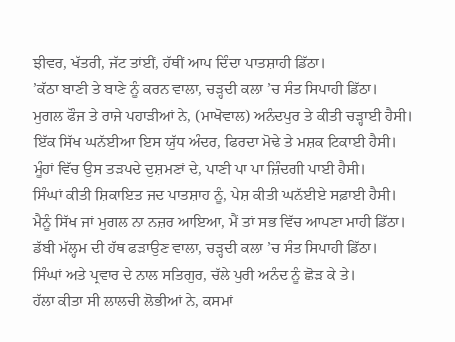ਝੀਵਰ, ਖੱਤਰੀ, ਜੱਟ ਤਾਂਈਂ, ਹੱਥੀਂ ਆਪ ਦਿੰਦਾ ਪਾਤਸ਼ਾਹੀ ਡਿੱਠਾ।
’ਕੱਠਾ ਬਾਣੀ ਤੇ ਬਾਣੇ ਨੂੰ ਕਰਨ ਵਾਲਾ, ਚੜ੍ਹਦੀ ਕਲਾ ’ਚ ਸੰਤ ਸਿਪਾਹੀ ਡਿੱਠਾ।
ਮੁਗਲ ਫੌਜ ਤੇ ਰਾਜੇ ਪਹਾੜੀਆਂ ਨੇ, (ਮਾਖੋਵਾਲ) ਅਨੰਦਪੁਰ ਤੇ ਕੀਤੀ ਚੜ੍ਹਾਈ ਹੈਸੀ।
ਇੱਕ ਸਿੱਖ ਘਨੱਈਆ ਇਸ ਯੁੱਧ ਅੰਦਰ, ਫਿਰਦਾ ਮੋਢੇ ਤੇ ਮਸ਼ਕ ਟਿਕਾਈ ਹੈਸੀ।
ਮੂੰਹਾਂ ਵਿੱਚ ਉਸ ਤੜਪਦੇ ਦੁਸ਼ਮਣਾਂ ਦੇ, ਪਾਣੀ ਪਾ ਪਾ ਜ਼ਿੰਦਗੀ ਪਾਈ ਹੈਸੀ।
ਸਿੰਘਾਂ ਕੀਤੀ ਸ਼ਿਕਾਇਤ ਜਦ ਪਾਤਸ਼ਾਹ ਨੂੰ, ਪੇਸ਼ ਕੀਤੀ ਘਨੱਈਏ ਸਫ਼ਾਈ ਹੈਸੀ।
ਮੈਨੂੰ ਸਿੱਖ ਜਾਂ ਮੁਗਲ ਨਾ ਨਜ਼ਰ ਆਇਆ, ਮੈਂ ਤਾਂ ਸਭ ਵਿੱਚ ਆਪਣਾ ਮਾਹੀ ਡਿੱਠਾ।
ਡੱਬੀ ਮੱਲ੍ਹਮ ਦੀ ਹੱਥ ਫੜਾਉਣ ਵਾਲਾ, ਚੜ੍ਹਦੀ ਕਲਾ ’ਚ ਸੰਤ ਸਿਪਾਹੀ ਡਿੱਠਾ।
ਸਿੰਘਾਂ ਅਤੇ ਪ੍ਰਵਾਰ ਦੇ ਨਾਲ ਸਤਿਗੁਰ, ਚੱਲੇ ਪੁਰੀ ਅਨੰਦ ਨੂੰ ਛੋੜ ਕੇ ਤੇ।
ਹੱਲਾ ਕੀਤਾ ਸੀ ਲਾਲਚੀ ਲੋਭੀਆਂ ਨੇ, ਕਸਮਾਂ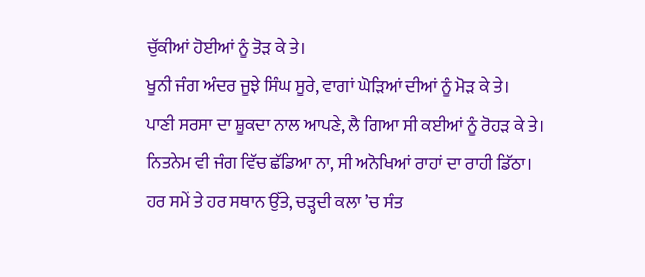ਚੁੱਕੀਆਂ ਹੋਈਆਂ ਨੂੰ ਤੋੜ ਕੇ ਤੇ।
ਖੂਨੀ ਜੰਗ ਅੰਦਰ ਜੂਝੇ ਸਿੰਘ ਸੂਰੇ, ਵਾਗਾਂ ਘੋੜਿਆਂ ਦੀਆਂ ਨੂੰ ਮੋੜ ਕੇ ਤੇ।
ਪਾਣੀ ਸਰਸਾ ਦਾ ਸ਼ੂਕਦਾ ਨਾਲ ਆਪਣੇ, ਲੈ ਗਿਆ ਸੀ ਕਈਆਂ ਨੂੰ ਰੋਹੜ ਕੇ ਤੇ।
ਨਿਤਨੇਮ ਵੀ ਜੰਗ ਵਿੱਚ ਛੱਡਿਆ ਨਾ, ਸੀ ਅਨੋਖਿਆਂ ਰਾਹਾਂ ਦਾ ਰਾਹੀ ਡਿੱਠਾ।
ਹਰ ਸਮੇਂ ਤੇ ਹਰ ਸਥਾਨ ਉੱਤੇ, ਚੜ੍ਹਦੀ ਕਲਾ ’ਚ ਸੰਤ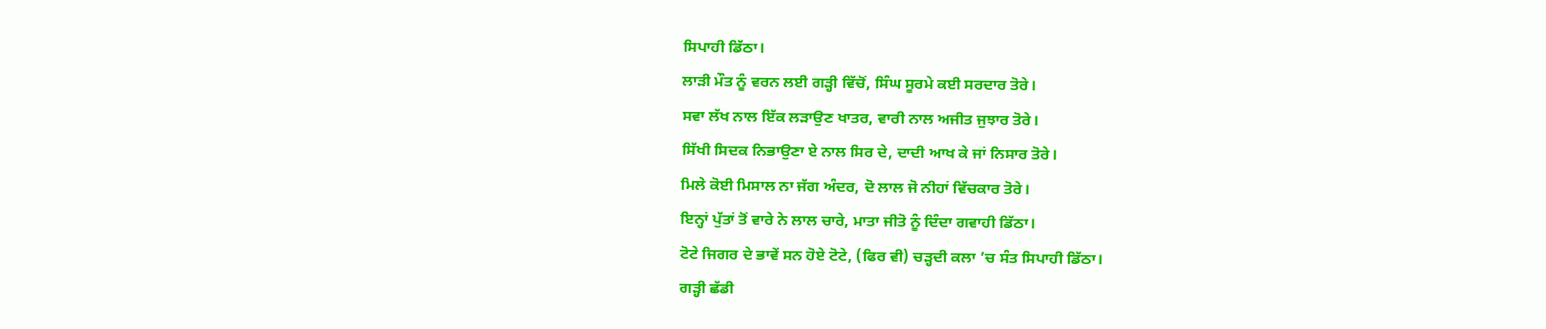ਸਿਪਾਹੀ ਡਿੱਠਾ।
ਲਾੜੀ ਮੌਤ ਨੂੰ ਵਰਨ ਲਈ ਗੜ੍ਹੀ ਵਿੱਚੋਂ, ਸਿੰਘ ਸੂਰਮੇ ਕਈ ਸਰਦਾਰ ਤੋਰੇ।
ਸਵਾ ਲੱਖ ਨਾਲ ਇੱਕ ਲੜਾਉਣ ਖਾਤਰ, ਵਾਰੀ ਨਾਲ ਅਜੀਤ ਜੁਝਾਰ ਤੋਰੇ।
ਸਿੱਖੀ ਸਿਦਕ ਨਿਭਾਉਣਾ ਏ ਨਾਲ ਸਿਰ ਦੇ, ਦਾਦੀ ਆਖ ਕੇ ਜਾਂ ਨਿਸਾਰ ਤੋਰੇ।
ਮਿਲੇ ਕੋਈ ਮਿਸਾਲ ਨਾ ਜੱਗ ਅੰਦਰ, ਦੋ ਲਾਲ ਜੋ ਨੀਹਾਂ ਵਿੱਚਕਾਰ ਤੋਰੇ।
ਇਨ੍ਹਾਂ ਪੁੱਤਾਂ ਤੋਂ ਵਾਰੇ ਨੇ ਲਾਲ ਚਾਰੇ, ਮਾਤਾ ਜੀਤੋ ਨੂੰ ਦਿੰਦਾ ਗਵਾਹੀ ਡਿੱਠਾ।
ਟੋਟੇ ਜਿਗਰ ਦੇ ਭਾਵੇਂ ਸਨ ਹੋਏ ਟੋਟੇ, (ਫਿਰ ਵੀ) ਚੜ੍ਹਦੀ ਕਲਾ ’ਚ ਸੰਤ ਸਿਪਾਹੀ ਡਿੱਠਾ।
ਗੜ੍ਹੀ ਛੱਡੀ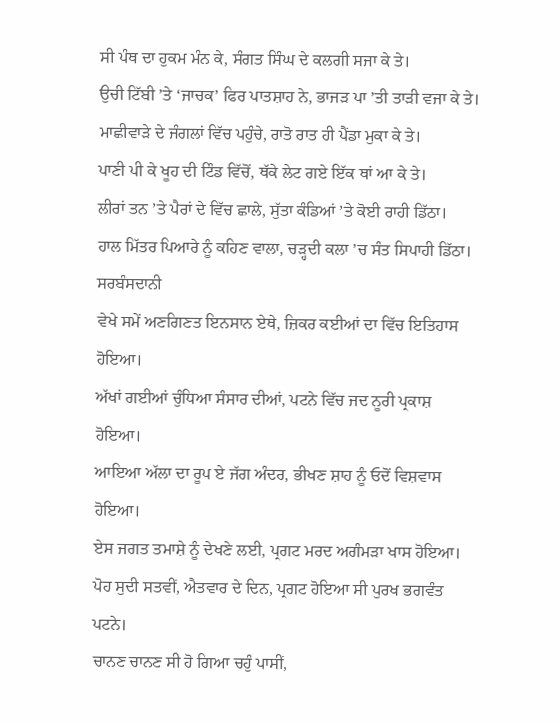ਸੀ ਪੰਥ ਦਾ ਹੁਕਮ ਮੰਨ ਕੇ, ਸੰਗਤ ਸਿੰਘ ਦੇ ਕਲਗੀ ਸਜਾ ਕੇ ਤੇ।
ਉਚੀ ਟਿੱਬੀ ’ਤੇ ‘ਜਾਚਕ’ ਫਿਰ ਪਾਤਸ਼ਾਹ ਨੇ, ਭਾਜੜ ਪਾ ’ਤੀ ਤਾੜੀ ਵਜਾ ਕੇ ਤੇ।
ਮਾਛੀਵਾੜੇ ਦੇ ਜੰਗਲਾਂ ਵਿੱਚ ਪਹੁੰਚੇ, ਰਾਤੋ ਰਾਤ ਹੀ ਪੈਂਡਾ ਮੁਕਾ ਕੇ ਤੇ।
ਪਾਣੀ ਪੀ ਕੇ ਖੂਹ ਦੀ ਟਿੰਡ ਵਿੱਚੋਂ, ਥੱਕੇ ਲੇਟ ਗਏ ਇੱਕ ਥਾਂ ਆ ਕੇ ਤੇ।
ਲੀਰਾਂ ਤਨ ’ਤੇ ਪੈਰਾਂ ਦੇ ਵਿੱਚ ਛਾਲੇ, ਸੁੱਤਾ ਕੰਡਿਆਂ ’ਤੇ ਕੋਈ ਰਾਹੀ ਡਿੱਠਾ।
ਹਾਲ ਮਿੱਤਰ ਪਿਆਰੇ ਨੂੰ ਕਹਿਣ ਵਾਲਾ, ਚੜ੍ਹਦੀ ਕਲਾ ’ਚ ਸੰਤ ਸਿਪਾਹੀ ਡਿੱਠਾ।
ਸਰਬੰਸਦਾਨੀ
ਵੇਖੇ ਸਮੇਂ ਅਣਗਿਣਤ ਇਨਸਾਨ ਏਥੇ, ਜ਼ਿਕਰ ਕਈਆਂ ਦਾ ਵਿੱਚ ਇਤਿਹਾਸ ਹੋਇਆ।
ਅੱਖਾਂ ਗਈਆਂ ਚੁੰਧਿਆ ਸੰਸਾਰ ਦੀਆਂ, ਪਟਨੇ ਵਿੱਚ ਜਦ ਨੂਰੀ ਪ੍ਰਕਾਸ਼ ਹੋਇਆ।
ਆਇਆ ਅੱਲਾ ਦਾ ਰੂਪ ਏ ਜੱਗ ਅੰਦਰ, ਭੀਖਣ ਸ਼ਾਹ ਨੂੰ ਓਦੋਂ ਵਿਸ਼ਵਾਸ ਹੋਇਆ।
ਏਸ ਜਗਤ ਤਮਾਸ਼ੇ ਨੂੰ ਦੇਖਣੇ ਲਈ, ਪ੍ਰਗਟ ਮਰਦ ਅਗੰਮੜਾ ਖਾਸ ਹੋਇਆ।
ਪੋਹ ਸੁਦੀ ਸਤਵੀਂ, ਐਤਵਾਰ ਦੇ ਦਿਨ, ਪ੍ਰਗਟ ਹੋਇਆ ਸੀ ਪੁਰਖ ਭਗਵੰਤ ਪਟਨੇ।
ਚਾਨਣ ਚਾਨਣ ਸੀ ਹੋ ਗਿਆ ਚਹੁੰ ਪਾਸੀਂ,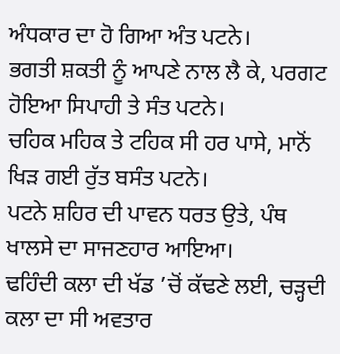ਅੰਧਕਾਰ ਦਾ ਹੋ ਗਿਆ ਅੰਤ ਪਟਨੇ।
ਭਗਤੀ ਸ਼ਕਤੀ ਨੂੰ ਆਪਣੇ ਨਾਲ ਲੈ ਕੇ, ਪਰਗਟ ਹੋਇਆ ਸਿਪਾਹੀ ਤੇ ਸੰਤ ਪਟਨੇ।
ਚਹਿਕ ਮਹਿਕ ਤੇ ਟਹਿਕ ਸੀ ਹਰ ਪਾਸੇ, ਮਾਨੋਂ ਖਿੜ ਗਈ ਰੁੱਤ ਬਸੰਤ ਪਟਨੇ।
ਪਟਨੇ ਸ਼ਹਿਰ ਦੀ ਪਾਵਨ ਧਰਤ ਉਤੇ, ਪੰਥ ਖਾਲਸੇ ਦਾ ਸਾਜਣਹਾਰ ਆਇਆ।
ਢਹਿੰਦੀ ਕਲਾ ਦੀ ਖੱਡ ’ਚੋਂ ਕੱਢਣੇ ਲਈ, ਚੜ੍ਹਦੀ ਕਲਾ ਦਾ ਸੀ ਅਵਤਾਰ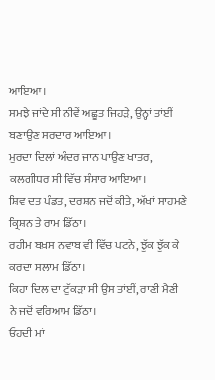ਆਇਆ।
ਸਮਝੇ ਜਾਂਦੇ ਸੀ ਨੀਵੇਂ ਅਛੂਤ ਜਿਹੜੇ, ਉਨ੍ਹਾਂ ਤਾਂਈਂ ਬਣਾਉਣ ਸਰਦਾਰ ਆਇਆ।
ਮੁਰਦਾ ਦਿਲਾਂ ਅੰਦਰ ਜਾਨ ਪਾਉਣ ਖਾਤਰ, ਕਲਗੀਧਰ ਸੀ ਵਿੱਚ ਸੰਸਾਰ ਆਇਆ।
ਸ਼ਿਵ ਦਤ ਪੰਡਤ, ਦਰਸ਼ਨ ਜਦੋਂ ਕੀਤੇ, ਅੱਖਾਂ ਸਾਹਮਣੇ ਕ੍ਰਿਸ਼ਨ ਤੇ ਰਾਮ ਡਿੱਠਾ।
ਰਹੀਮ ਬਖ਼ਸ ਨਵਾਬ ਵੀ ਵਿੱਚ ਪਟਨੇ, ਝੁੱਕ ਝੁੱਕ ਕੇ ਕਰਦਾ ਸਲਾਮ ਡਿੱਠਾ।
ਕਿਹਾ ਦਿਲ ਦਾ ਟੁੱਕੜਾ ਸੀ ਉਸ ਤਾਂਈਂ, ਰਾਣੀ ਮੈਣੀ ਨੇ ਜਦੋਂ ਵਰਿਆਮ ਡਿੱਠਾ।
ਓਹਦੀ ਮਾਂ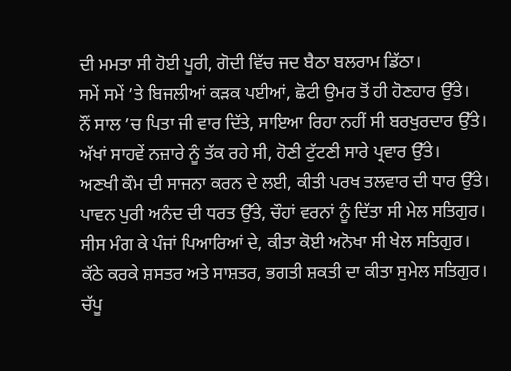ਦੀ ਮਮਤਾ ਸੀ ਹੋਈ ਪੂਰੀ, ਗੋਦੀ ਵਿੱਚ ਜਦ ਬੈਠਾ ਬਲਰਾਮ ਡਿੱਠਾ।
ਸਮੇਂ ਸਮੇਂ ’ਤੇ ਬਿਜਲੀਆਂ ਕੜਕ ਪਈਆਂ, ਛੋਟੀ ਉਮਰ ਤੋਂ ਹੀ ਹੋਣਹਾਰ ਉੱਤੇ।
ਨੌਂ ਸਾਲ ’ਚ ਪਿਤਾ ਜੀ ਵਾਰ ਦਿੱਤੇ, ਸਾਇਆ ਰਿਹਾ ਨਹੀਂ ਸੀ ਬਰਖੁਰਦਾਰ ਉੱਤੇ।
ਅੱਖਾਂ ਸਾਹਵੇਂ ਨਜ਼ਾਰੇ ਨੂੰ ਤੱਕ ਰਹੇ ਸੀ, ਹੋਣੀ ਟੁੱਟਣੀ ਸਾਰੇ ਪ੍ਰਵਾਰ ਉੱਤੇ।
ਅਣਖੀ ਕੌਮ ਦੀ ਸਾਜਨਾ ਕਰਨ ਦੇ ਲਈ, ਕੀਤੀ ਪਰਖ ਤਲਵਾਰ ਦੀ ਧਾਰ ਉੱਤੇ।
ਪਾਵਨ ਪੁਰੀ ਅਨੰਦ ਦੀ ਧਰਤ ਉੱਤੇ, ਚੌਹਾਂ ਵਰਨਾਂ ਨੂੰ ਦਿੱਤਾ ਸੀ ਮੇਲ ਸਤਿਗੁਰ।
ਸੀਸ ਮੰਗ ਕੇ ਪੰਜਾਂ ਪਿਆਰਿਆਂ ਦੇ, ਕੀਤਾ ਕੋਈ ਅਨੋਖਾ ਸੀ ਖੇਲ ਸਤਿਗੁਰ।
ਕੱਠੇ ਕਰਕੇ ਸ਼ਸਤਰ ਅਤੇ ਸਾਸ਼ਤਰ, ਭਗਤੀ ਸ਼ਕਤੀ ਦਾ ਕੀਤਾ ਸੁਮੇਲ ਸਤਿਗੁਰ।
ਚੱਪੂ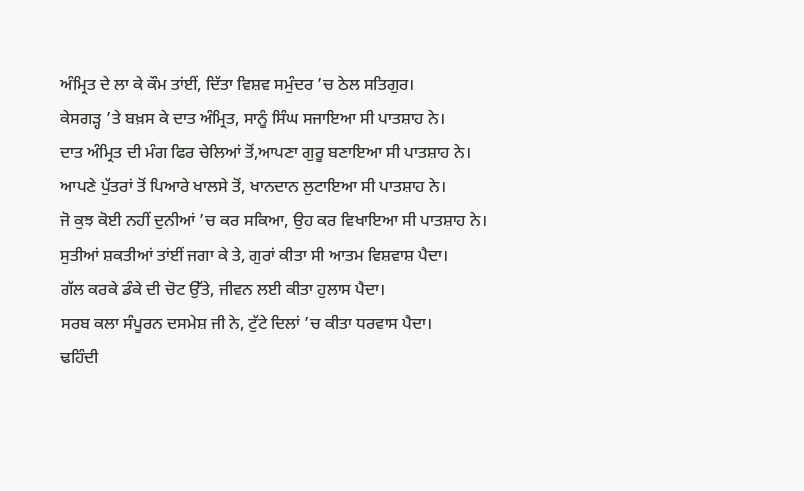ਅੰਮ੍ਰਿਤ ਦੇ ਲਾ ਕੇ ਕੌਮ ਤਾਂਈਂ, ਦਿੱਤਾ ਵਿਸ਼ਵ ਸਮੁੰਦਰ ’ਚ ਠੇਲ ਸਤਿਗੁਰ।
ਕੇਸਗੜ੍ਹ ’ਤੇ ਬਖ਼ਸ ਕੇ ਦਾਤ ਅੰਮ੍ਰਿਤ, ਸਾਨੂੰ ਸਿੰਘ ਸਜਾਇਆ ਸੀ ਪਾਤਸ਼ਾਹ ਨੇ।
ਦਾਤ ਅੰਮ੍ਰਿਤ ਦੀ ਮੰਗ ਫਿਰ ਚੇਲਿਆਂ ਤੋਂ,ਆਪਣਾ ਗੁਰੂ ਬਣਾਇਆ ਸੀ ਪਾਤਸ਼ਾਹ ਨੇ।
ਆਪਣੇ ਪੁੱਤਰਾਂ ਤੋਂ ਪਿਆਰੇ ਖਾਲਸੇ ਤੋਂ, ਖਾਨਦਾਨ ਲੁਟਾਇਆ ਸੀ ਪਾਤਸ਼ਾਹ ਨੇ।
ਜੋ ਕੁਝ ਕੋਈ ਨਹੀਂ ਦੁਨੀਆਂ ’ਚ ਕਰ ਸਕਿਆ, ਉਹ ਕਰ ਵਿਖਾਇਆ ਸੀ ਪਾਤਸ਼ਾਹ ਨੇ।
ਸੁਤੀਆਂ ਸ਼ਕਤੀਆਂ ਤਾਂਈਂ ਜਗਾ ਕੇ ਤੇ, ਗੁਰਾਂ ਕੀਤਾ ਸੀ ਆਤਮ ਵਿਸ਼ਵਾਸ਼ ਪੈਦਾ।
ਗੱਲ ਕਰਕੇ ਡੰਕੇ ਦੀ ਚੋਟ ਉੱਤੇ, ਜੀਵਨ ਲਈ ਕੀਤਾ ਹੁਲਾਸ ਪੈਦਾ।
ਸਰਬ ਕਲਾ ਸੰਪੂਰਨ ਦਸਮੇਸ਼ ਜੀ ਨੇ, ਟੁੱਟੇ ਦਿਲਾਂ ’ਚ ਕੀਤਾ ਧਰਵਾਸ ਪੈਦਾ।
ਢਹਿੰਦੀ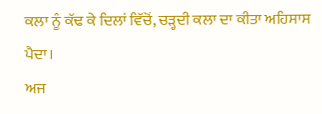ਕਲਾ ਨੂੰ ਕੱਢ ਕੇ ਦਿਲਾਂ ਵਿੱਚੋਂ, ਚੜ੍ਹਦੀ ਕਲਾ ਦਾ ਕੀਤਾ ਅਹਿਸਾਸ ਪੈਦਾ।
ਅਜ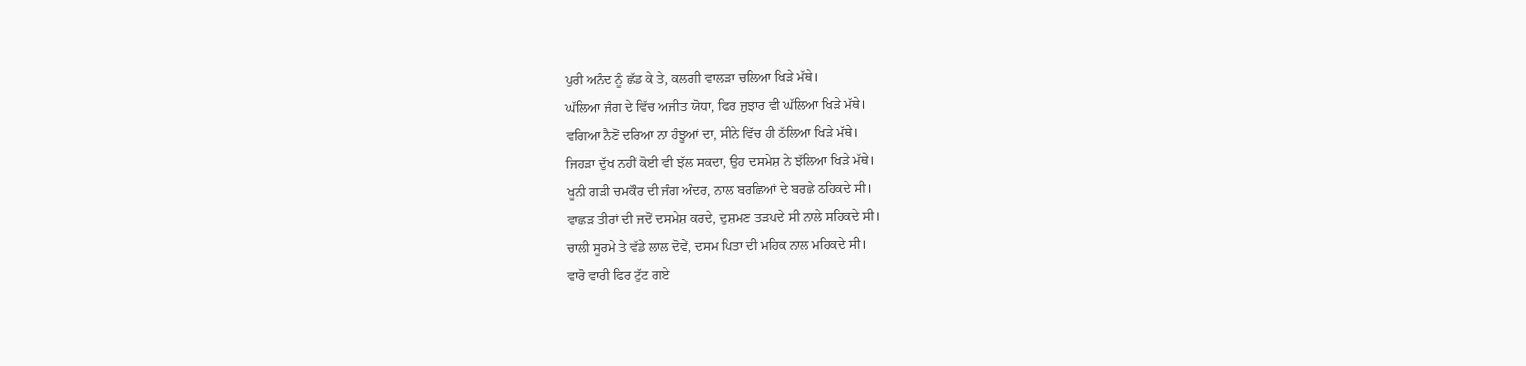ਪੁਰੀ ਅਨੰਦ ਨੂੰ ਛੱਡ ਕੇ ਤੇ, ਕਲਗੀ ਵਾਲੜਾ ਚਲਿਆ ਖਿੜੇ ਮੱਥੇ।
ਘੱਲਿਆ ਜੰਗ ਦੇ ਵਿੱਚ ਅਜੀਤ ਯੋਧਾ, ਫਿਰ ਜੁਝਾਰ ਵੀ ਘੱਲਿਆ ਖਿੜੇ ਮੱਥੇ।
ਵਗਿਆ ਨੈਣੋਂ ਦਰਿਆ ਨਾ ਹੰਝੂਆਂ ਦਾ, ਸੀਨੇ ਵਿੱਚ ਹੀ ਠੱਲਿਆ ਖਿੜੇ ਮੱਥੇ।
ਜਿਹੜਾ ਦੁੱਖ ਨਹੀਂ ਕੋਈ ਵੀ ਝੱਲ ਸਕਦਾ, ਉਹ ਦਸਮੇਸ਼ ਨੇ ਝੱਲਿਆ ਖਿੜੇ ਮੱਥੇ।
ਖੂਨੀ ਗੜੀ ਚਮਕੌਰ ਦੀ ਜੰਗ ਅੰਦਰ, ਨਾਲ ਬਰਛਿਆਂ ਦੇ ਬਰਛੇ ਠਹਿਕਦੇ ਸੀ।
ਵਾਛੜ ਤੀਰਾਂ ਦੀ ਜਦੋਂ ਦਸਮੇਸ਼ ਕਰਦੇ, ਦੁਸ਼ਮਣ ਤੜਪਦੇ ਸੀ ਨਾਲੇ ਸਹਿਕਦੇ ਸੀ।
ਚਾਲੀ ਸੂਰਮੇ ਤੇ ਵੱਡੇ ਲਾਲ ਦੋਵੇਂ, ਦਸਮ ਪਿਤਾ ਦੀ ਮਹਿਕ ਨਾਲ ਮਹਿਕਦੇ ਸੀ।
ਵਾਰੋ ਵਾਰੀ ਫਿਰ ਟੁੱਟ ਗਏ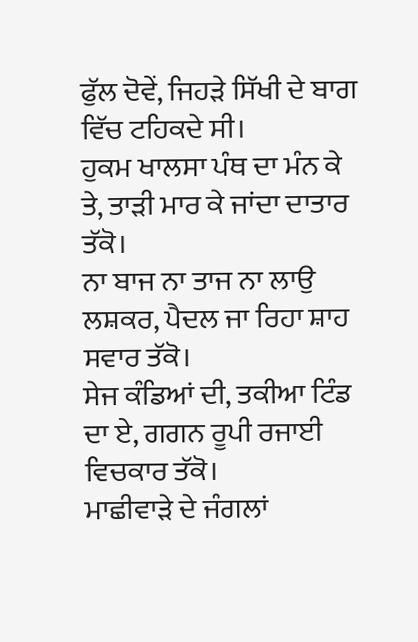ਫੁੱਲ ਦੋਵੇਂ, ਜਿਹੜੇ ਸਿੱਖੀ ਦੇ ਬਾਗ ਵਿੱਚ ਟਹਿਕਦੇ ਸੀ।
ਹੁਕਮ ਖਾਲਸਾ ਪੰਥ ਦਾ ਮੰਨ ਕੇ ਤੇ, ਤਾੜੀ ਮਾਰ ਕੇ ਜਾਂਦਾ ਦਾਤਾਰ ਤੱਕੋ।
ਨਾ ਬਾਜ ਨਾ ਤਾਜ ਨਾ ਲਾਉ ਲਸ਼ਕਰ, ਪੈਦਲ ਜਾ ਰਿਹਾ ਸ਼ਾਹ ਸਵਾਰ ਤੱਕੋ।
ਸੇਜ ਕੰਡਿਆਂ ਦੀ, ਤਕੀਆ ਟਿੰਡ ਦਾ ਏ, ਗਗਨ ਰੂਪੀ ਰਜਾਈ ਵਿਚਕਾਰ ਤੱਕੋ।
ਮਾਛੀਵਾੜੇ ਦੇ ਜੰਗਲਾਂ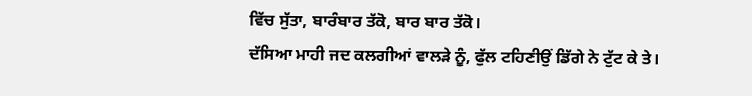ਵਿੱਚ ਸੁੱਤਾ, ਬਾਰੰਬਾਰ ਤੱਕੋ, ਬਾਰ ਬਾਰ ਤੱਕੋ।
ਦੱਸਿਆ ਮਾਹੀ ਜਦ ਕਲਗੀਆਂ ਵਾਲੜੇ ਨੂੰ, ਫੁੱਲ ਟਹਿਣੀਉਂ ਡਿੱਗੇ ਨੇ ਟੁੱਟ ਕੇ ਤੇ।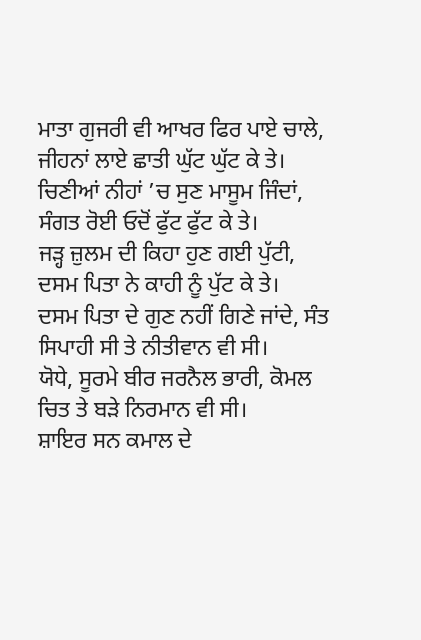ਮਾਤਾ ਗੁਜਰੀ ਵੀ ਆਖਰ ਫਿਰ ਪਾਏ ਚਾਲੇ, ਜੀਹਨਾਂ ਲਾਏ ਛਾਤੀ ਘੁੱਟ ਘੁੱਟ ਕੇ ਤੇ।
ਚਿਣੀਆਂ ਨੀਹਾਂ ’ਚ ਸੁਣ ਮਾਸੂਮ ਜਿੰਦਾਂ, ਸੰਗਤ ਰੋਈ ਓਦੋਂ ਫੁੱਟ ਫੁੱਟ ਕੇ ਤੇ।
ਜੜ੍ਹ ਜ਼ੁਲਮ ਦੀ ਕਿਹਾ ਹੁਣ ਗਈ ਪੁੱਟੀ, ਦਸਮ ਪਿਤਾ ਨੇ ਕਾਹੀ ਨੂੰ ਪੁੱਟ ਕੇ ਤੇ।
ਦਸਮ ਪਿਤਾ ਦੇ ਗੁਣ ਨਹੀਂ ਗਿਣੇ ਜਾਂਦੇ, ਸੰਤ ਸਿਪਾਹੀ ਸੀ ਤੇ ਨੀਤੀਵਾਨ ਵੀ ਸੀ।
ਯੋਧੇ, ਸੂਰਮੇ ਬੀਰ ਜਰਨੈਲ ਭਾਰੀ, ਕੋਮਲ ਚਿਤ ਤੇ ਬੜੇ ਨਿਰਮਾਨ ਵੀ ਸੀ।
ਸ਼ਾਇਰ ਸਨ ਕਮਾਲ ਦੇ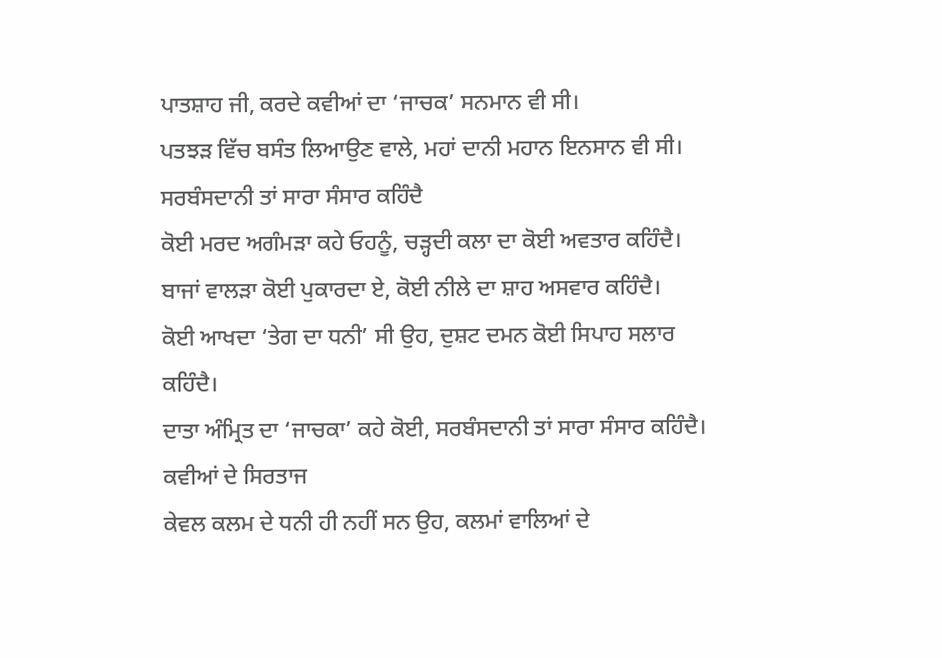ਪਾਤਸ਼ਾਹ ਜੀ, ਕਰਦੇ ਕਵੀਆਂ ਦਾ ‘ਜਾਚਕ’ ਸਨਮਾਨ ਵੀ ਸੀ।
ਪਤਝੜ ਵਿੱਚ ਬਸੰਤ ਲਿਆਉਣ ਵਾਲੇ, ਮਹਾਂ ਦਾਨੀ ਮਹਾਨ ਇਨਸਾਨ ਵੀ ਸੀ।
ਸਰਬੰਸਦਾਨੀ ਤਾਂ ਸਾਰਾ ਸੰਸਾਰ ਕਹਿੰਦੈ
ਕੋਈ ਮਰਦ ਅਗੰਮੜਾ ਕਹੇ ਓਹਨੂੰ, ਚੜ੍ਹਦੀ ਕਲਾ ਦਾ ਕੋਈ ਅਵਤਾਰ ਕਹਿੰਦੈ।
ਬਾਜਾਂ ਵਾਲੜਾ ਕੋਈ ਪੁਕਾਰਦਾ ਏ, ਕੋਈ ਨੀਲੇ ਦਾ ਸ਼ਾਹ ਅਸਵਾਰ ਕਹਿੰਦੈ।
ਕੋਈ ਆਖਦਾ ‘ਤੇਗ ਦਾ ਧਨੀ’ ਸੀ ਉਹ, ਦੁਸ਼ਟ ਦਮਨ ਕੋਈ ਸਿਪਾਹ ਸਲਾਰ ਕਹਿੰਦੈ।
ਦਾਤਾ ਅੰਮ੍ਰਿਤ ਦਾ ‘ਜਾਚਕਾ’ ਕਹੇ ਕੋਈ, ਸਰਬੰਸਦਾਨੀ ਤਾਂ ਸਾਰਾ ਸੰਸਾਰ ਕਹਿੰਦੈ।
ਕਵੀਆਂ ਦੇ ਸਿਰਤਾਜ
ਕੇਵਲ ਕਲਮ ਦੇ ਧਨੀ ਹੀ ਨਹੀਂ ਸਨ ਉਹ, ਕਲਮਾਂ ਵਾਲਿਆਂ ਦੇ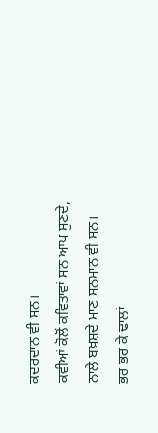ਕਦਰਦਾਨ ਵੀ ਸਨ।
ਕਵੀਆਂ ਕੋਲੋਂ ਕਵਿਤਾਵਾਂ ਸਨ ਆਪ ਸੁਣਦੇ, ਨਾਲੇ ਬਖ਼ਸ਼ਦੇ ਮਾਣ ਸਨਮਾਨ ਵੀ ਸਨ।
ਭਰ ਭਰ ਕੇ ਢਾਲਾਂ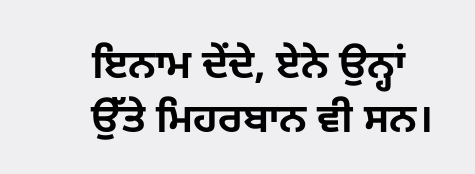ਇਨਾਮ ਦੇਂਦੇ, ਏਨੇ ਉਨ੍ਹਾਂ ਉੱਤੇ ਮਿਹਰਬਾਨ ਵੀ ਸਨ।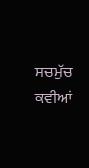ਸਚਮੁੱਚ ਕਵੀਆਂ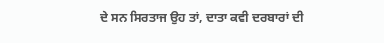ਦੇ ਸਨ ਸਿਰਤਾਜ ਉਹ ਤਾਂ, ਦਾਤਾ ਕਵੀ ਦਰਬਾਰਾਂ ਦੀ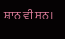ਸ਼ਾਨ ਵੀ ਸਨ।